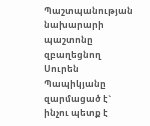Պաշտպանության նախարարի պաշտոնը զբաղեցնող Սուրեն Պապիկյանը զարմացած է` ինչու պետք է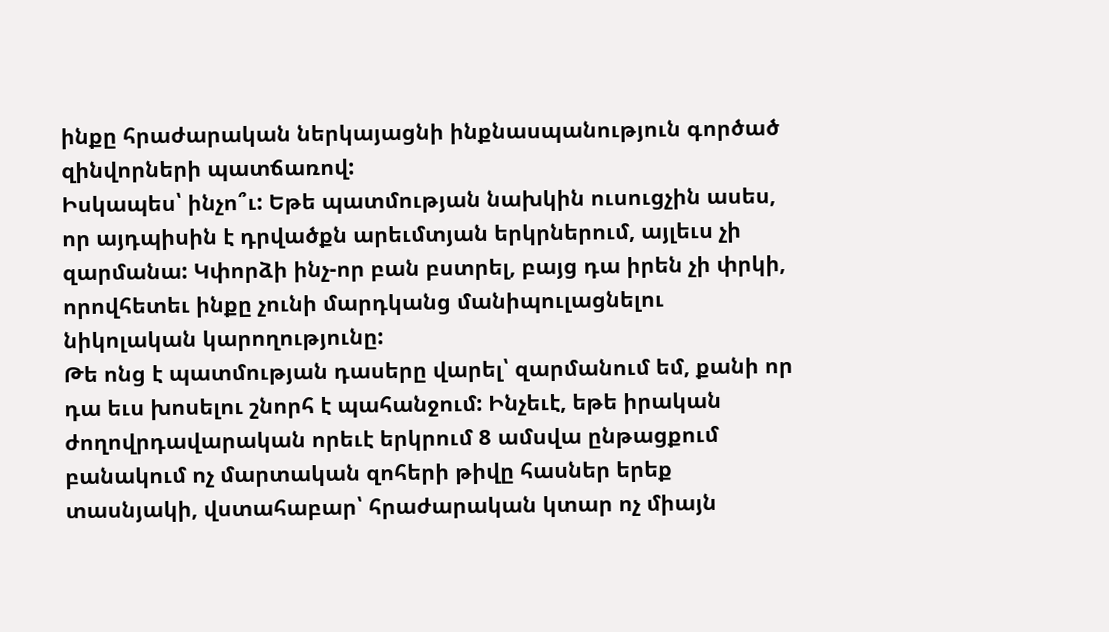ինքը հրաժարական ներկայացնի ինքնասպանություն գործած զինվորների պատճառով:
Իսկապես՝ ինչո՞ւ: Եթե պատմության նախկին ուսուցչին ասես, որ այդպիսին է դրվածքն արեւմտյան երկրներում, այլեւս չի զարմանա: Կփորձի ինչ-որ բան բստրել, բայց դա իրեն չի փրկի, որովհետեւ ինքը չունի մարդկանց մանիպուլացնելու նիկոլական կարողությունը:
Թե ոնց է պատմության դասերը վարել՝ զարմանում եմ, քանի որ դա եւս խոսելու շնորհ է պահանջում: Ինչեւէ, եթե իրական ժողովրդավարական որեւէ երկրում 8 ամսվա ընթացքում բանակում ոչ մարտական զոհերի թիվը հասներ երեք տասնյակի, վստահաբար՝ հրաժարական կտար ոչ միայն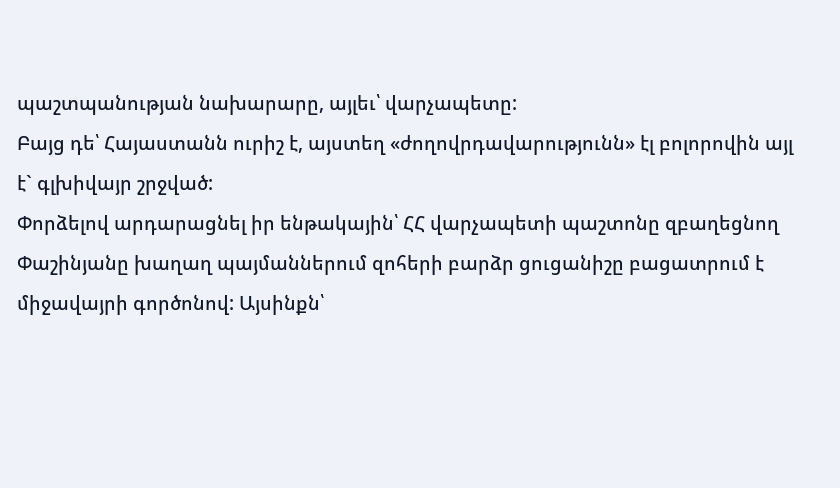պաշտպանության նախարարը, այլեւ՝ վարչապետը:
Բայց դե՝ Հայաստանն ուրիշ է, այստեղ «ժողովրդավարությունն» էլ բոլորովին այլ է` գլխիվայր շրջված:
Փորձելով արդարացնել իր ենթակային՝ ՀՀ վարչապետի պաշտոնը զբաղեցնող Փաշինյանը խաղաղ պայմաններում զոհերի բարձր ցուցանիշը բացատրում է միջավայրի գործոնով: Այսինքն՝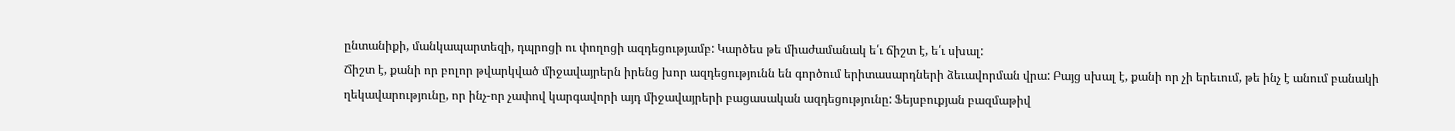ընտանիքի, մանկապարտեզի, դպրոցի ու փողոցի ազդեցությամբ: Կարծես թե միաժամանակ ե՛ւ ճիշտ է, ե՛ւ սխալ:
Ճիշտ է, քանի որ բոլոր թվարկված միջավայրերն իրենց խոր ազդեցությունն են գործում երիտասարդների ձեւավորման վրա: Բայց սխալ է, քանի որ չի երեւում, թե ինչ է անում բանակի ղեկավարությունը, որ ինչ-որ չափով կարգավորի այդ միջավայրերի բացասական ազդեցությունը: Ֆեյսբուքյան բազմաթիվ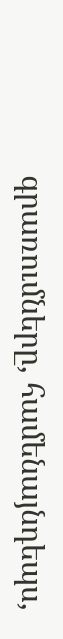գրառումները, համենայնդեպս,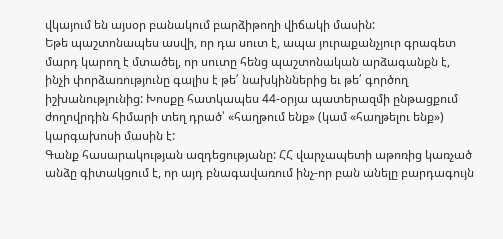վկայում են այսօր բանակում բարձիթողի վիճակի մասին:
Եթե պաշտոնապես ասվի, որ դա սուտ է, ապա յուրաքանչյուր գրագետ մարդ կարող է մտածել, որ սուտը հենց պաշտոնական արձագանքն է, ինչի փորձառությունը գալիս է թե՛ նախկիններից եւ թե՛ գործող իշխանությունից: Խոսքը հատկապես 44-օրյա պատերազմի ընթացքում ժողովրդին հիմարի տեղ դրած՝ «հաղթում ենք» (կամ «հաղթելու ենք») կարգախոսի մասին է:
Գանք հասարակության ազդեցությանը: ՀՀ վարչապետի աթոռից կառչած անձը գիտակցում է, որ այդ բնագավառում ինչ-որ բան անելը բարդագույն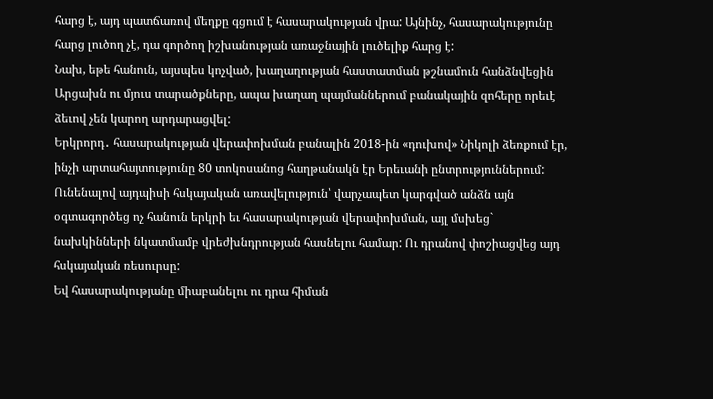հարց է, այդ պատճառով մեղքը գցում է հասարակության վրա: Այնինչ, հասարակությունը հարց լուծող չէ, դա գործող իշխանության առաջնային լուծելիք հարց է:
Նախ, եթե հանուն, այսպես կոչված, խաղաղության հաստատման թշնամուն հանձնվեցին Արցախն ու մյուս տարածքները, ապա խաղաղ պայմաններում բանակային զոհերը որեւէ ձեւով չեն կարող արդարացվել:
Երկրորդ․ հասարակության վերափոխման բանալին 2018-ին «դուխով» Նիկոլի ձեռքում էր, ինչի արտահայտությունը 80 տոկոսանոց հաղթանակն էր Երեւանի ընտրություններում: Ունենալով այդպիսի հսկայական առավելություն՝ վարչապետ կարգված անձն այն օգտագործեց ոչ հանուն երկրի եւ հասարակության վերափոխման, այլ մսխեց` նախկինների նկատմամբ վրեժխնդրության հասնելու համար: Ու դրանով փոշիացվեց այդ հսկայական ռեսուրսը:
Եվ հասարակությանը միաբանելու ու դրա հիման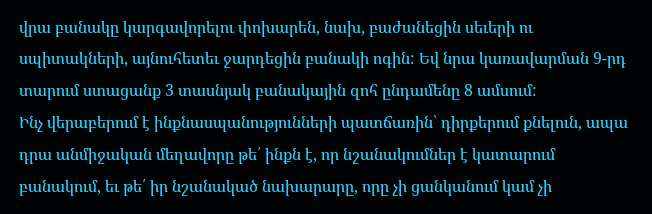վրա բանակը կարգավորելու փոխարեն, նախ, բաժանեցին սեւերի ու սպիտակների, այնուհետեւ ջարդեցին բանակի ոգին: Եվ նրա կառավարման 9-րդ տարում ստացանք 3 տասնյակ բանակային զոհ ընդամենը 8 ամսում:
Ինչ վերաբերում է ինքնասպանությունների պատճառին՝ դիրքերում քնելուն, ապա դրա անմիջական մեղավորը թե՛ ինքն է, որ նշանակումներ է կատարում բանակում, եւ թե՛ իր նշանակած նախարարը, որը չի ցանկանում կամ չի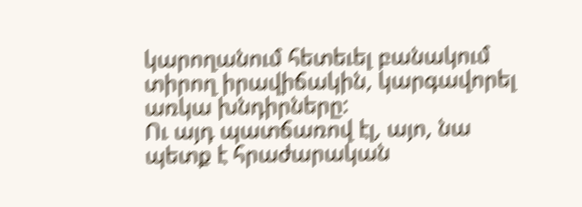կարողանում հետեւել բանակում տիրող իրավիճակին, կարգավորել առկա խնդիրները:
Ու այդ պատճառով էլ, այո, նա պետք է հրաժարական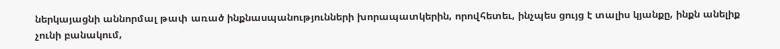ներկայացնի աննորմալ թափ առած ինքնասպանությունների խորապատկերին, որովհետեւ, ինչպես ցույց է տալիս կյանքը, ինքն անելիք չունի բանակում,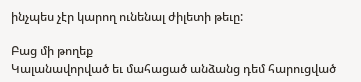ինչպես չէր կարող ունենալ ժիլետի թեւը:

Բաց մի թողեք
Կալանավորված եւ մահացած անձանց դեմ հարուցված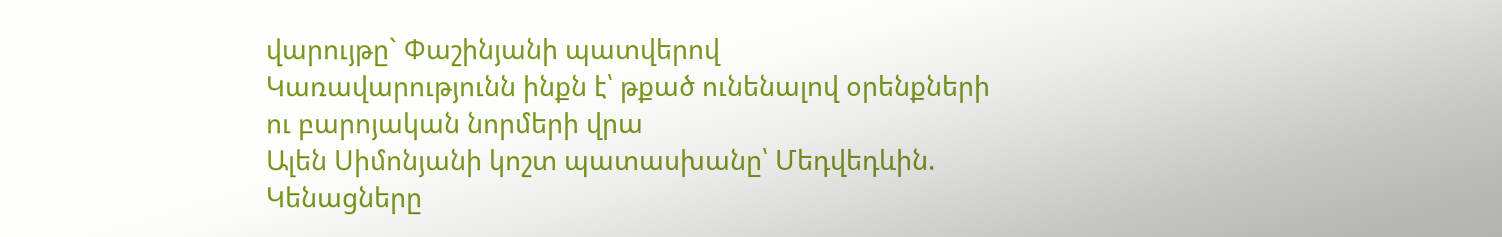վարույթը` Փաշինյանի պատվերով
Կառավարությունն ինքն է՝ թքած ունենալով օրենքների ու բարոյական նորմերի վրա
Ալեն Սիմոնյանի կոշտ պատասխանը՝ Մեդվեդևին. Կենացները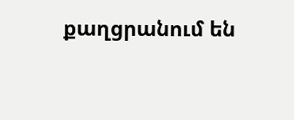քաղցրանում են